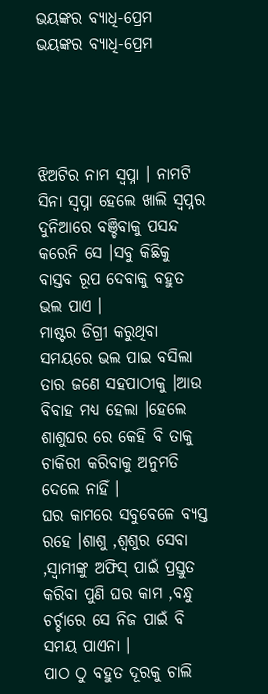ଭୟଙ୍କର ବ୍ୟାଧି-ପ୍ରେମ
ଭୟଙ୍କର ବ୍ୟାଧି-ପ୍ରେମ




ଝିଅଟିର ନାମ ସ୍ବପ୍ନା । ନାମଟି ସିନା ସ୍ବପ୍ନା ହେଲେ ଖାଲି ସ୍ବପ୍ନର ଦୁନିଆରେ ବଞ୍ଚିବାକୁ ପସନ୍ଦ କରେନି ସେ ।ସବୁ କିଛିକୁ ବାସ୍ତବ ରୂପ ଦେବାକୁ ବହୁତ ଭଲ ପାଏ ।
ମାଷ୍ଟର ଡିଗ୍ରୀ କରୁଥିବା ସମୟରେ ଭଲ ପାଇ ବସିଲା ତାର ଜଣେ ସହପାଠୀକୁ ।ଆଉ ବିବାହ ମଧ୍ୟ ହେଲା ।ହେଲେ ଶାଶୁଘର ରେ କେହି ବି ତାକୁ ଚାକିରୀ କରିବାକୁ ଅନୁମତି ଦେଲେ ନାହିଁ ।
ଘର କାମରେ ସବୁବେଳେ ବ୍ୟସ୍ତ ରହେ ।ଶାଶୁ ,ଶ୍ବଶୁର ସେବା ,ସ୍ବାମୀଙ୍କୁ ଅଫିସ୍ ପାଇଁ ପ୍ରସ୍ତୁତ କରିବା ପୁଣି ଘର କାମ ,ବନ୍ଧୁ ଚର୍ଚ୍ଚାରେ ସେ ନିଜ ପାଇଁ ବି ସମୟ ପାଏନା ।
ପାଠ ଠୁ ବହୁତ ଦୂରକୁ ଚାଲି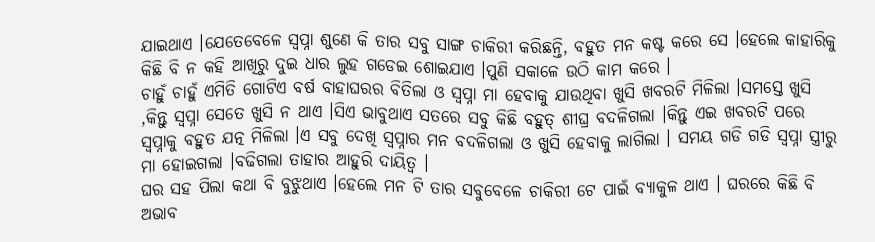ଯାଇଥାଏ ।ଯେତେବେଳେ ସ୍ବପ୍ନା ଶୁଣେ କି ତାର ସବୁ ସାଙ୍ଗ ଚାକିରୀ କରିଛନ୍ତି, ବହୁତ ମନ କଷ୍ଟ କରେ ସେ ।ହେଲେ କାହାରିକୁ କିଛି ବି ନ କହି ଆଖିରୁ ଦୁଇ ଧାର ଲୁହ ଗଡେଇ ଶୋଇଯାଏ ।ପୁଣି ସକାଳେ ଉଠି କାମ କରେ ।
ଚାହୁଁ ଚାହୁଁ ଏମିତି ଗୋଟିଏ ବର୍ଷ ବାହାଘରର ବିତିଲା ଓ ସ୍ବପ୍ନା ମା ହେବାକୁ ଯାଉଥିବା ଖୁସି ଖବରଟି ମିଳିଲା ।ସମସ୍ତେ ଖୁସି ,କିନ୍ତୁ ସ୍ବପ୍ନା ସେତେ ଖୁସି ନ ଥାଏ ।ସିଏ ଭାବୁଥାଏ ସତରେ ସବୁ କିଛି ବହୁତ୍ ଶୀଘ୍ର ବଦଳିଗଲା ।କିନ୍ତୁ ଏଇ ଖବରଟି ପରେ ସ୍ବପ୍ନାକୁ ବହୁତ ଯତ୍ନ ମିଳିଲା ।ଏ ସବୁ ଦେଖି ସ୍ବପ୍ନାର ମନ ବଦଳିଗଲା ଓ ଖୁସି ହେବାକୁ ଲାଗିଲା । ସମୟ ଗଡି ଗଡି ସ୍ବପ୍ନା ସ୍ତ୍ରୀରୁ ମା ହୋଇଗଲା ।ବଢିଗଲା ତାହାର ଆହୁରି ଦାୟିତ୍ବ ।
ଘର ସହ ପିଲା କଥା ବି ବୁଝୁଥାଏ ।ହେଲେ ମନ ଟି ତାର ସବୁବେଳେ ଚାକିରୀ ଟେ ପାଇଁ ବ୍ୟାକୁଳ ଥାଏ । ଘରରେ କିଛି ବି ଅଭାବ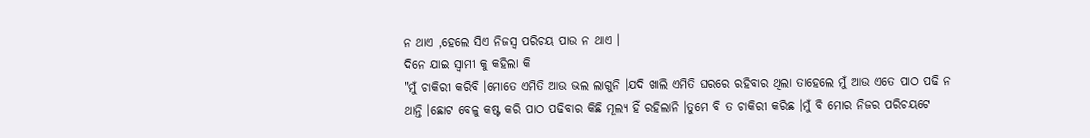ନ ଥାଏ ,ହେଲେ ସିଏ ନିଜସ୍ବ ପରିଚୟ ପାଉ ନ ଥାଏ ।
ଦିନେ ଯାଇ ସ୍ବାମୀ କୁ କହିଲା କି
"ମୁଁ ଚାକିରୀ କରିବି ।ମୋତେ ଏମିତି ଆଉ ଭଲ ଲାଗୁନି ।ଯଦି ଖାଲି ଏମିତି ଘରରେ ରହିବାର ଥିଲା ତାହେଲେ ମୁଁ ଆଉ ଏତେ ପାଠ ପଢି ନ ଥାନ୍ତି ।ଛୋଟ ବେଳୁ କଷ୍ଟ କରି ପାଠ ପଢିବାର କିଛି ମୂଲ୍ଯ ହିଁ ରହିଲାନି ।ତୁମେ ବି ତ ଚାକିରୀ କରିଛ ।ମୁଁ ବି ମୋର ନିଜର ପରିଚୟଟେ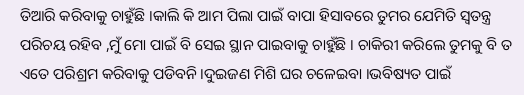ତିଆରି କରିବାକୁ ଚାହୁଁଛି ।କାଲି କି ଆମ ପିଲା ପାଇଁ ବାପା ହିସାବରେ ତୁମର ଯେମିତି ସ୍ବତନ୍ତ୍ର ପରିଚୟ ରହିବ ,ମୁଁ ମୋ ପାଇଁ ବି ସେଇ ସ୍ଥାନ ପାଇବାକୁ ଚାହୁଁଛି । ଚାକିରୀ କରିଲେ ତୁମକୁ ବି ତ ଏତେ ପରିଶ୍ରମ କରିବାକୁ ପଡିବନି ।ଦୁଇଜଣ ମିଶି ଘର ଚଳେଇବା ।ଭବିଷ୍ୟତ ପାଇଁ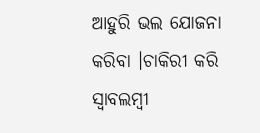ଆହୁରି ଭଲ ଯୋଜନା କରିବା ।ଚାକିରୀ କରି ସ୍ବାବଲମ୍ବୀ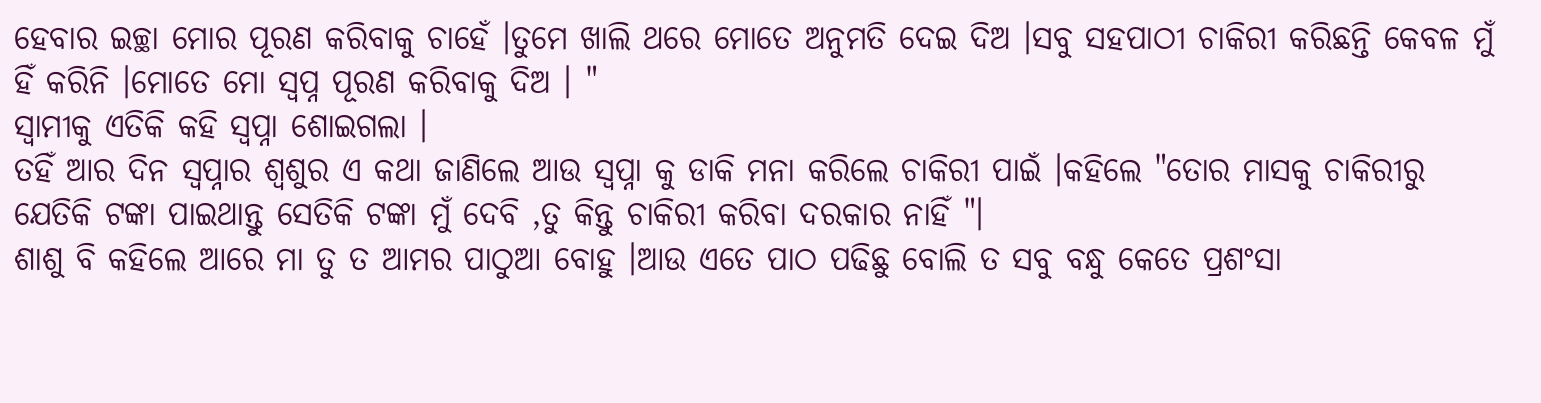ହେବାର ଇଚ୍ଛା ମୋର ପୂରଣ କରିବାକୁ ଚାହେଁ ।ତୁମେ ଖାଲି ଥରେ ମୋତେ ଅନୁମତି ଦେଇ ଦିଅ ।ସବୁ ସହପାଠୀ ଚାକିରୀ କରିଛନ୍ତି କେବଳ ମୁଁ ହିଁ କରିନି ।ମୋତେ ମୋ ସ୍ବପ୍ନ ପୂରଣ କରିବାକୁ ଦିଅ । "
ସ୍ବାମୀକୁ ଏତିକି କହି ସ୍ବପ୍ନା ଶୋଇଗଲା ।
ତହିଁ ଆର ଦିନ ସ୍ବପ୍ନାର ଶ୍ବଶୁର ଏ କଥା ଜାଣିଲେ ଆଉ ସ୍ବପ୍ନା କୁ ଡାକି ମନା କରିଲେ ଚାକିରୀ ପାଇଁ ।କହିଲେ "ତୋର ମାସକୁ ଚାକିରୀରୁ ଯେତିକି ଟଙ୍କା ପାଇଥାନ୍ତୁ ସେତିକି ଟଙ୍କା ମୁଁ ଦେବି ,ତୁ କିନ୍ତୁ ଚାକିରୀ କରିବା ଦରକାର ନାହିଁ "।
ଶାଶୁ ବି କହିଲେ ଆରେ ମା ତୁ ତ ଆମର ପାଠୁଆ ବୋହୁ ।ଆଉ ଏତେ ପାଠ ପଢିଛୁ ବୋଲି ତ ସବୁ ବନ୍ଧୁ କେତେ ପ୍ରଶଂସା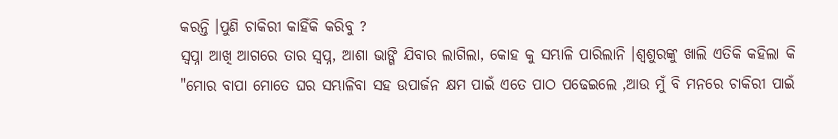କରନ୍ତି ।ପୁଣି ଚାକିରୀ କାହିଁକି କରିବୁ ?
ସ୍ବପ୍ନା ଆଖି ଆଗରେ ତାର ସ୍ବପ୍ନ, ଆଶା ଭାଙ୍ଗି ଯିବାର ଲାଗିଲା, କୋହ କୁ ସମ୍ଭାଳି ପାରିଲାନି ।ଶ୍ବଶୁରଙ୍କୁ ଖାଲି ଏତିକି କହିଲା କି
"ମୋର ବାପା ମୋତେ ଘର ସମ୍ଭାଳିବା ସହ ଉପାର୍ଜନ କ୍ଷମ ପାଇଁ ଏତେ ପାଠ ପଢେଇଲେ ,ଆଉ ମୁଁ ବି ମନରେ ଚାକିରୀ ପାଇଁ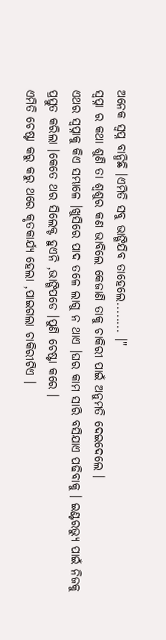ଅନେକ ସ୍ବପ୍ନ ବାନ୍ଧିଛି ।ଏମିତି ସବୁ ଭାଙ୍ଗିଯିବ ତାହେଲେ........ ।"
ସ୍ବପ୍ନା ର କଥା ଶୁଣି ତା ଶ୍ବଶୁର କଣ ଭାବିଲେ କେଜାଣି ତାକୁ ଚାକିରୀ ପାଇଁ ଅନୁମତି ଦେଇଦେଲେ ।
ଏଥର ସ୍ବପ୍ନାକୁ କିଏ ସମ୍ଭାଳେ ।ଖୁସିରେ ପାଦ ତଳେ ଲାଗୁ ନ ଥାଏ ।ଘର କାମ ସାରି ବସିଯାଏ ପଢିବାକୁ । ଇଣ୍ଟରଭ୍ଯୁ ପାଇଁ ନିଜକୁ ପ୍ରସ୍ତୁତ କରିଲା ।କେତେ ଥର ସିଲେକ୍ଟ ହୁଏନି ,ଭାଙ୍ଗିପଡେ ।ପୁଣି ଚେଷ୍ଟା କରେ ।
ଏମିତି ଚେଷ୍ଟା କରୁ କରୁ ଥରେ କୃତକାର୍ଯ୍ଯ ହେଲା ,ପାଇଗଲା ଚାକିରୀଟିଏ ।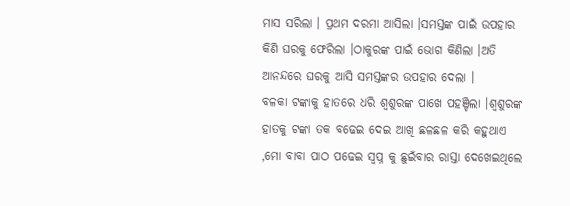ମାସ ସରିଲା । ପ୍ରଥମ ଦରମା ଆସିଲା ।ସମସ୍ତଙ୍କ ପାଇଁ ଉପହାର କିଣି ଘରକୁ ଫେରିଲା ।ଠାକୁରଙ୍କ ପାଇଁ ଭୋଗ କିଣିଲା ।ଅତି ଆନନ୍ଦରେ ଘରକୁ ଆସି ସମସ୍ତଙ୍କର ଉପହାର ଦେଲା ।
ବଳକା ଟଙ୍କାକୁ ହାତରେ ଧରି ଶ୍ବଶୁରଙ୍କ ପାଖେ ପହଞ୍ଚିଲା ।ଶ୍ବଶୁରଙ୍କ ହାତକୁ ଟଙ୍କା ତକ ବଢେଇ ଦେଇ ଆଖି ଛଳଛଳ କରି କହୁଥାଏ ,ମୋ ବାବା ପାଠ ପଢେଇ ସ୍ବପ୍ନ କୁ ଛୁଇଁବାର ରାସ୍ତା ଦେଖେଇଥିଲେ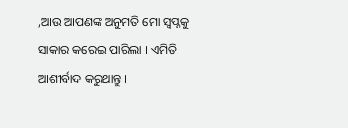,ଆଉ ଆପଣଙ୍କ ଅନୁମତି ମୋ ସ୍ବପ୍ନକୁ ସାକାର କରେଇ ପାରିଲା । ଏମିତି ଆଶୀର୍ବାଦ କରୁଥାନ୍ତୁ ।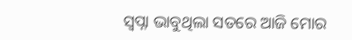ସ୍ବପ୍ନା ଭାବୁଥିଲା ସତରେ ଆଜି ମୋର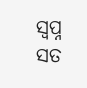ସ୍ବପ୍ନ ସତ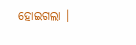ହୋଇଗଲା ।